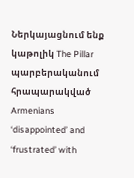Ներկայացնում ենք կաթոլիկ The Pillar պարբերականում հրապարակված Armenians ‘disappointed’ and ‘frustrated’ with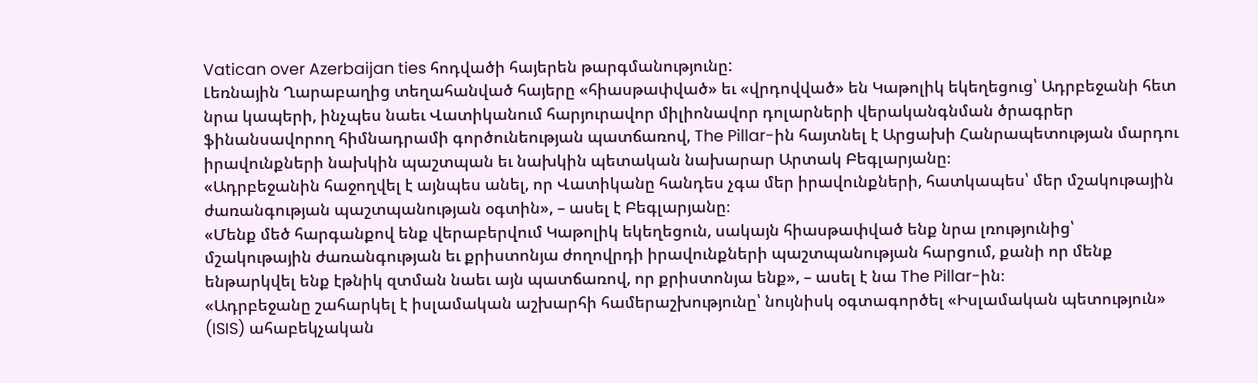Vatican over Azerbaijan ties հոդվածի հայերեն թարգմանությունը:
Լեռնային Ղարաբաղից տեղահանված հայերը «հիասթափված» եւ «վրդովված» են Կաթոլիկ եկեղեցուց՝ Ադրբեջանի հետ նրա կապերի, ինչպես նաեւ Վատիկանում հարյուրավոր միլիոնավոր դոլարների վերականգնման ծրագրեր ֆինանսավորող հիմնադրամի գործունեության պատճառով, The Pillar-ին հայտնել է Արցախի Հանրապետության մարդու իրավունքների նախկին պաշտպան եւ նախկին պետական նախարար Արտակ Բեգլարյանը։
«Ադրբեջանին հաջողվել է այնպես անել, որ Վատիկանը հանդես չգա մեր իրավունքների, հատկապես՝ մեր մշակութային ժառանգության պաշտպանության օգտին», – ասել է Բեգլարյանը։
«Մենք մեծ հարգանքով ենք վերաբերվում Կաթոլիկ եկեղեցուն, սակայն հիասթափված ենք նրա լռությունից՝ մշակութային ժառանգության եւ քրիստոնյա ժողովրդի իրավունքների պաշտպանության հարցում, քանի որ մենք ենթարկվել ենք էթնիկ զտման նաեւ այն պատճառով, որ քրիստոնյա ենք», – ասել է նա The Pillar-ին։
«Ադրբեջանը շահարկել է իսլամական աշխարհի համերաշխությունը՝ նույնիսկ օգտագործել «Իսլամական պետություն» (ISIS) ահաբեկչական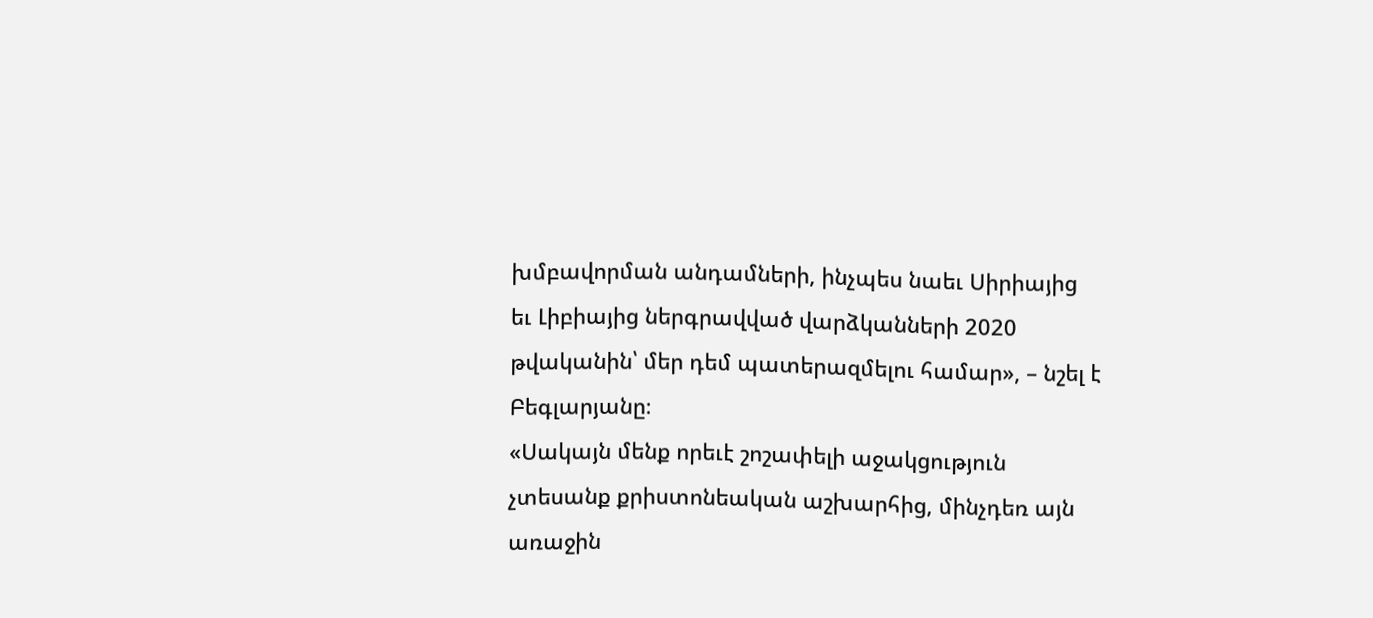խմբավորման անդամների, ինչպես նաեւ Սիրիայից եւ Լիբիայից ներգրավված վարձկանների 2020 թվականին՝ մեր դեմ պատերազմելու համար», – նշել է Բեգլարյանը։
«Սակայն մենք որեւէ շոշափելի աջակցություն չտեսանք քրիստոնեական աշխարհից, մինչդեռ այն առաջին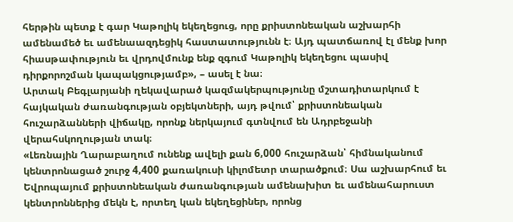հերթին պետք է գար Կաթոլիկ եկեղեցուց, որը քրիստոնեական աշխարհի ամենամեծ եւ ամենաազդեցիկ հաստատությունն է։ Այդ պատճառով էլ մենք խոր հիասթափություն եւ վրդովմունք ենք զգում Կաթոլիկ եկեղեցու պասիվ դիրքորոշման կապակցությամբ», – ասել է նա։
Արտակ Բեգլարյանի ղեկավարած կազմակերպությունը մշտադիտարկում է հայկական ժառանգության օբյեկտների, այդ թվում՝ քրիստոնեական հուշարձանների վիճակը, որոնք ներկայում գտնվում են Ադրբեջանի վերահսկողության տակ։
«Լեռնային Ղարաբաղում ունենք ավելի քան 6,000 հուշարձան՝ հիմնականում կենտրոնացած շուրջ 4,400 քառակուսի կիլոմետր տարածքում։ Սա աշխարհում եւ Եվրոպայում քրիստոնեական ժառանգության ամենախիտ եւ ամենահարուստ կենտրոններից մեկն է, որտեղ կան եկեղեցիներ, որոնց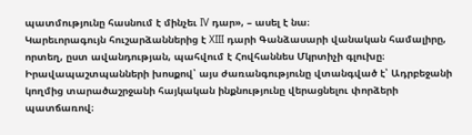պատմությունը հասնում է մինչեւ IV դար», – ասել է նա։
Կարեւորագույն հուշարձաններից է XIII դարի Գանձասարի վանական համալիրը, որտեղ, ըստ ավանդության, պահվում է Հովհաննես Մկրտիչի գլուխը։
Իրավապաշտպանների խոսքով՝ այս ժառանգությունը վտանգված է՝ Ադրբեջանի կողմից տարածաշրջանի հայկական ինքնությունը վերացնելու փորձերի պատճառով։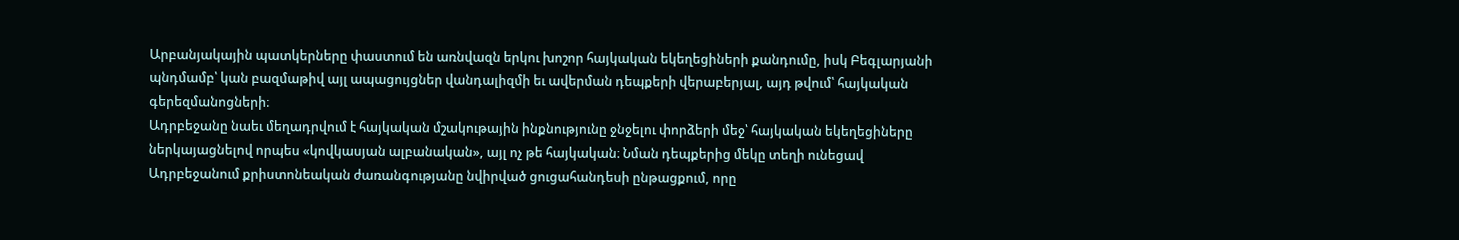Արբանյակային պատկերները փաստում են առնվազն երկու խոշոր հայկական եկեղեցիների քանդումը, իսկ Բեգլարյանի պնդմամբ՝ կան բազմաթիվ այլ ապացույցներ վանդալիզմի եւ ավերման դեպքերի վերաբերյալ, այդ թվում՝ հայկական գերեզմանոցների։
Ադրբեջանը նաեւ մեղադրվում է հայկական մշակութային ինքնությունը ջնջելու փորձերի մեջ՝ հայկական եկեղեցիները ներկայացնելով որպես «կովկասյան ալբանական», այլ ոչ թե հայկական։ Նման դեպքերից մեկը տեղի ունեցավ Ադրբեջանում քրիստոնեական ժառանգությանը նվիրված ցուցահանդեսի ընթացքում, որը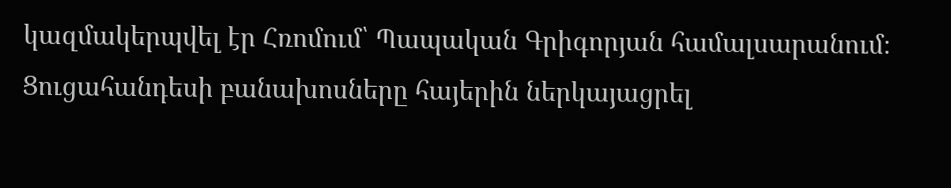կազմակերպվել էր Հռոմում՝ Պապական Գրիգորյան համալսարանում։
Ցուցահանդեսի բանախոսները հայերին ներկայացրել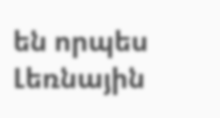են որպես Լեռնային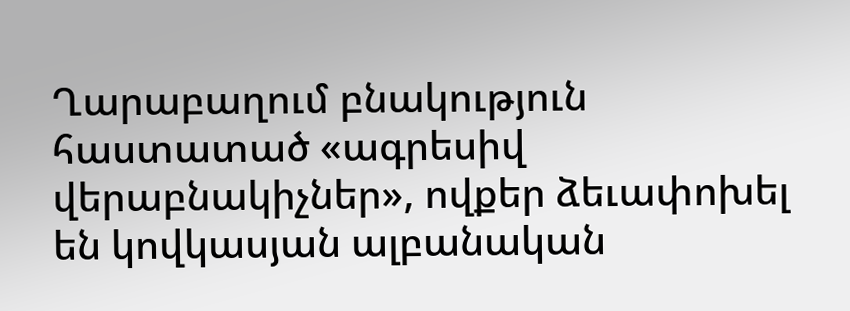Ղարաբաղում բնակություն հաստատած «ագրեսիվ վերաբնակիչներ», ովքեր ձեւափոխել են կովկասյան ալբանական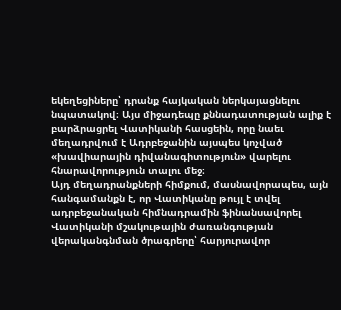եկեղեցիները՝ դրանք հայկական ներկայացնելու նպատակով։ Այս միջադեպը քննադատության ալիք է բարձրացրել Վատիկանի հասցեին, որը նաեւ մեղադրվում է Ադրբեջանին այսպես կոչված «խավիարային դիվանագիտություն» վարելու հնարավորություն տալու մեջ։
Այդ մեղադրանքների հիմքում, մասնավորապես, այն հանգամանքն է, որ Վատիկանը թույլ է տվել ադրբեջանական հիմնադրամին ֆինանսավորել Վատիկանի մշակութային ժառանգության վերականգնման ծրագրերը՝ հարյուրավոր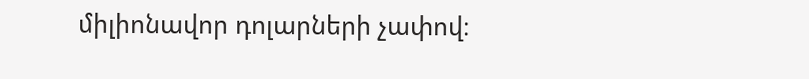միլիոնավոր դոլարների չափով։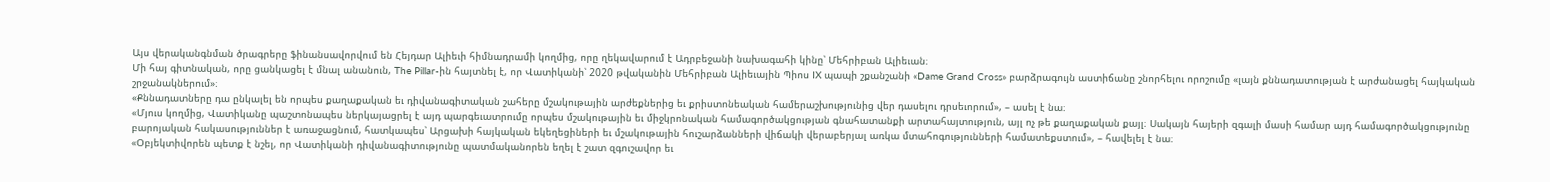Այս վերականգնման ծրագրերը ֆինանսավորվում են Հեյդար Ալիեւի հիմնադրամի կողմից, որը ղեկավարում է Ադրբեջանի նախագահի կինը՝ Մեհրիբան Ալիեւան։
Մի հայ գիտնական, որը ցանկացել է մնալ անանուն, The Pillar-ին հայտնել է, որ Վատիկանի՝ 2020 թվականին Մեհրիբան Ալիեւային Պիոս IX պապի շքանշանի «Dame Grand Cross» բարձրագույն աստիճանը շնորհելու որոշումը «լայն քննադատության է արժանացել հայկական շրջանակներում»։
«Քննադատները դա ընկալել են որպես քաղաքական եւ դիվանագիտական շահերը մշակութային արժեքներից եւ քրիստոնեական համերաշխությունից վեր դասելու դրսեւորում», – ասել է նա։
«Մյուս կողմից, Վատիկանը պաշտոնապես ներկայացրել է այդ պարգեւատրումը որպես մշակութային եւ միջկրոնական համագործակցության գնահատանքի արտահայտություն, այլ ոչ թե քաղաքական քայլ։ Սակայն հայերի զգալի մասի համար այդ համագործակցությունը բարոյական հակասություններ է առաջացնում, հատկապես՝ Արցախի հայկական եկեղեցիների եւ մշակութային հուշարձանների վիճակի վերաբերյալ առկա մտահոգությունների համատեքստում», – հավելել է նա։
«Օբյեկտիվորեն պետք է նշել, որ Վատիկանի դիվանագիտությունը պատմականորեն եղել է շատ զգուշավոր եւ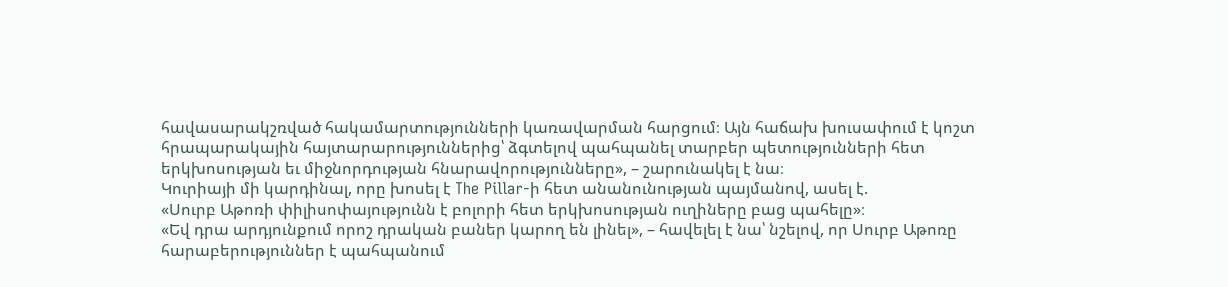հավասարակշռված հակամարտությունների կառավարման հարցում։ Այն հաճախ խուսափում է կոշտ հրապարակային հայտարարություններից՝ ձգտելով պահպանել տարբեր պետությունների հետ երկխոսության եւ միջնորդության հնարավորությունները», – շարունակել է նա։
Կուրիայի մի կարդինալ, որը խոսել է The Pillar-ի հետ անանունության պայմանով, ասել է.
«Սուրբ Աթոռի փիլիսոփայությունն է բոլորի հետ երկխոսության ուղիները բաց պահելը»։
«Եվ դրա արդյունքում որոշ դրական բաներ կարող են լինել», – հավելել է նա՝ նշելով, որ Սուրբ Աթոռը հարաբերություններ է պահպանում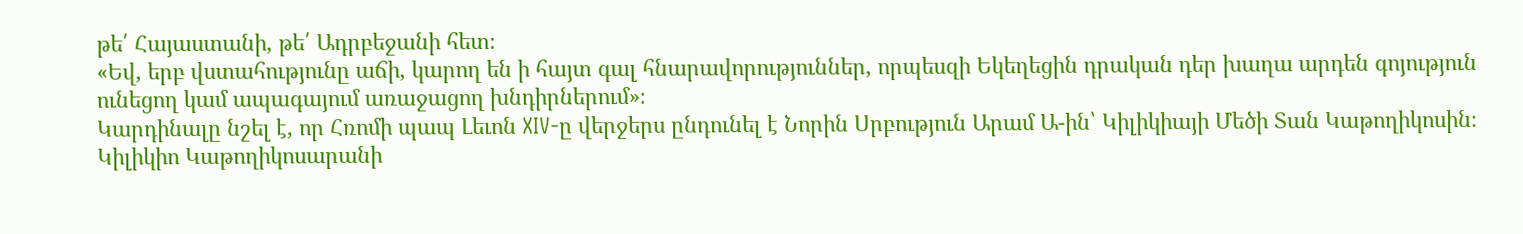թե՛ Հայաստանի, թե՛ Ադրբեջանի հետ։
«Եվ, երբ վստահությունը աճի, կարող են ի հայտ գալ հնարավորություններ, որպեսզի Եկեղեցին դրական դեր խաղա արդեն գոյություն ունեցող կամ ապագայում առաջացող խնդիրներում»։
Կարդինալը նշել է, որ Հռոմի պապ Լեւոն XIV-ը վերջերս ընդունել է Նորին Սրբություն Արամ Ա-ին՝ Կիլիկիայի Մեծի Տան Կաթողիկոսին։ Կիլիկիո Կաթողիկոսարանի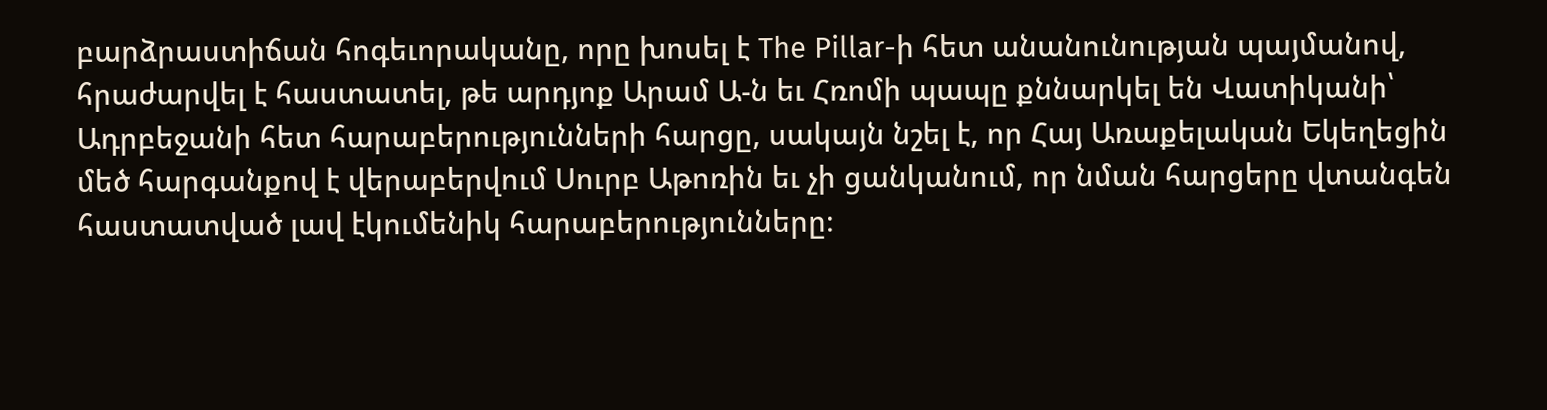բարձրաստիճան հոգեւորականը, որը խոսել է The Pillar-ի հետ անանունության պայմանով, հրաժարվել է հաստատել, թե արդյոք Արամ Ա-ն եւ Հռոմի պապը քննարկել են Վատիկանի՝ Ադրբեջանի հետ հարաբերությունների հարցը, սակայն նշել է, որ Հայ Առաքելական Եկեղեցին մեծ հարգանքով է վերաբերվում Սուրբ Աթոռին եւ չի ցանկանում, որ նման հարցերը վտանգեն հաստատված լավ էկումենիկ հարաբերությունները։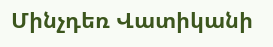Մինչդեռ Վատիկանի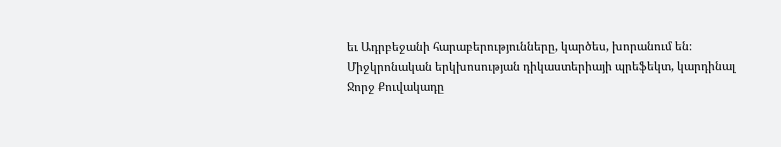եւ Ադրբեջանի հարաբերությունները, կարծես, խորանում են։ Միջկրոնական երկխոսության դիկաստերիայի պրեֆեկտ, կարդինալ Ջորջ Քուվակադը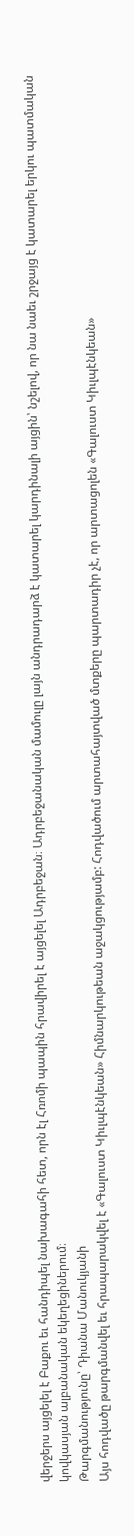վերջերս այցելել է Բաքու եւ հանդիպել նախագահի հետ, որն էլ Հռոմի պապին հրավիրել է այցելել Ադրբեջան։ Ադրբեջանական մամուլը լայն անդրադարձ է կատարել կարդինալի այցին՝ նշելով, որ նա նաեւ շրջայց է կատարել երկու պատմական կովկասյան ալբանական եկեղեցիներում։
Թարգմանությունը՝ Դիանա Մանուկյանի
Այս հոդվածը թարգմանվել եւ հրապարակվել է «Գալուստ Կիւլպէնկեան» Հիմնարկութեան աջակցությամբ: Հոդվածում արտահայտված մտքերը պարտադիր չէ, որ արտացոլեն «Գալուստ Կիւլպէնկեան»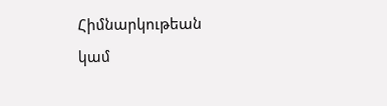Հիմնարկութեան կամ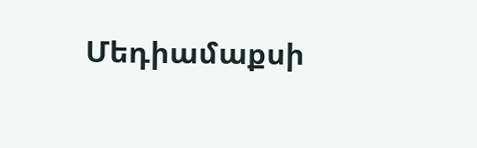Մեդիամաքսի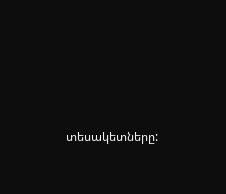տեսակետները: